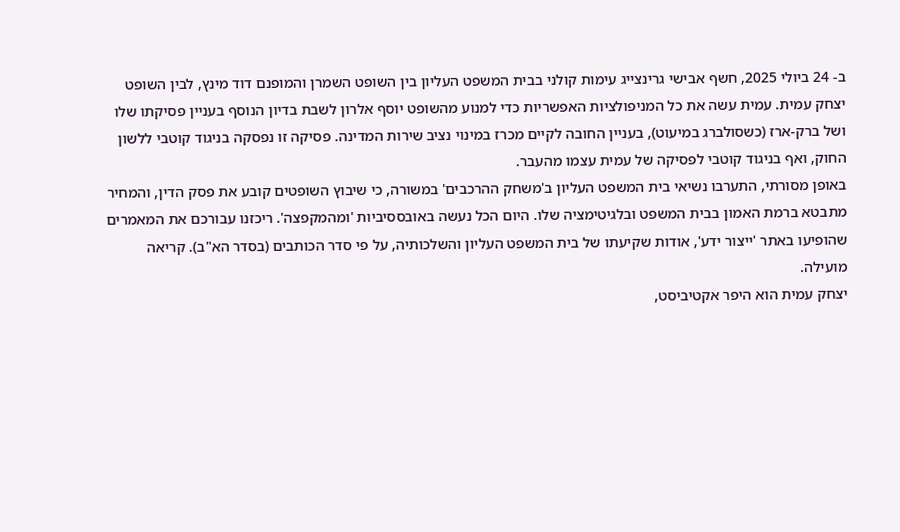ב- 24 ביולי 2025, חשף אבישי גרינצייג עימות קולני בבית המשפט העליון בין השופט השמרן והמופנם דוד מינץ, לבין השופט יצחק עמית. עמית עשה את כל המניפולציות האפשריות כדי למנוע מהשופט יוסף אלרון לשבת בדיון הנוסף בעניין פסיקתו שלו ושל ברק-ארז (כשסולברג במיעוט), בעניין החובה לקיים מכרז במינוי נציב שירות המדינה. פסיקה זו נפסקה בניגוד קוטבי ללשון החוק, ואף בניגוד קוטבי לפסיקה של עמית עצמו מהעבר.
באופן מסורתי, התערבו נשיאי בית המשפט העליון ב'משחק ההרכבים' במשורה, כי שיבוץ השופטים קובע את פסק הדין, והמחיר מתבטא ברמת האמון בבית המשפט ובלגיטימציה שלו. היום הכל נעשה באובססיביות 'ומהמקפצה'. ריכזנו עבורכם את המאמרים שהופיעו באתר 'ייצור ידע', אודות שקיעתו של בית המשפט העליון והשלכותיה, על פי סדר הכותבים (בסדר הא"ב). קריאה מועילה.
יצחק עמית הוא היפר אקטיביסט,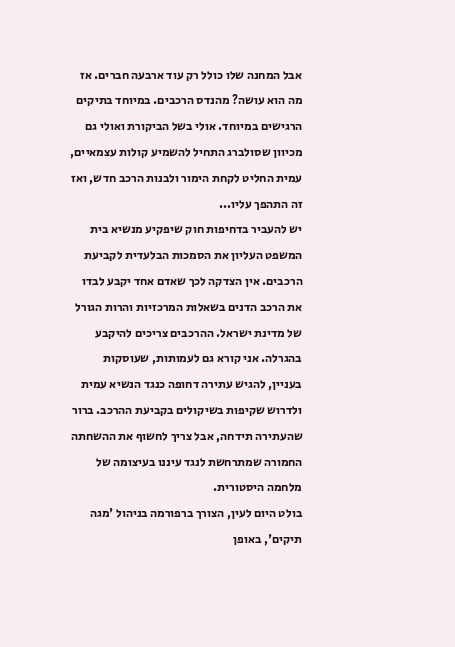אבל המחנה שלו כולל רק עוד ארבעה חברים. אז מה הוא עושה? מהנדס הרכבים. במיוחד בתיקים הרגישים במיוחד. אולי בשל הביקורת ואולי גם מכיוון שסולברג התחיל להשמיע קולות עצמאיים, עמית החליט לקחת הימור ולבנות הרכב חדש, ואז זה התהפך עליו...
יש להעביר בדחיפות חוק שיפקיע מנשיא בית המשפט העליון את הסמכות הבלעדית לקביעת הרכבים. אין הצדקה לכך שאדם אחד יקבע לבדו את הרכב הדנים בשאלות המרכזיות והרות הגורל של מדינת ישראל. ההרכבים צריכים להיקבע בהגרלה. אני קורא גם לעמותות, שעוסקות בעניין, להגיש עתירה דחופה כנגד הנשיא עמית ולדרוש שקיפות בשיקולים בקביעת ההרכב. ברור שהעתירה תידחה, אבל צריך לחשוף את ההשחתה החמורה שמתרחשת לנגד עיננו בעיצומה של מלחמה היסטורית.
בולט היום לעין, הצורך ברפורמה בניהול 'מגה תיקים', באופן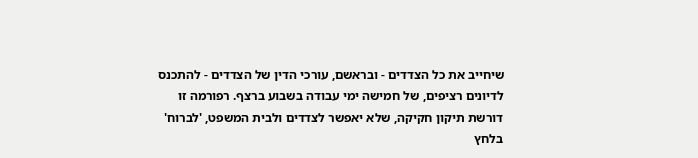שיחייב את כל הצדדים - ובראשם, עורכי הדין של הצדדים - להתכנס לדיונים רציפים, של חמישה ימי עבודה בשבוע ברצף. רפורמה זו דורשת תיקון חקיקה, שלא יאפשר לצדדים ולבית המשפט, 'לברוח' בלחץ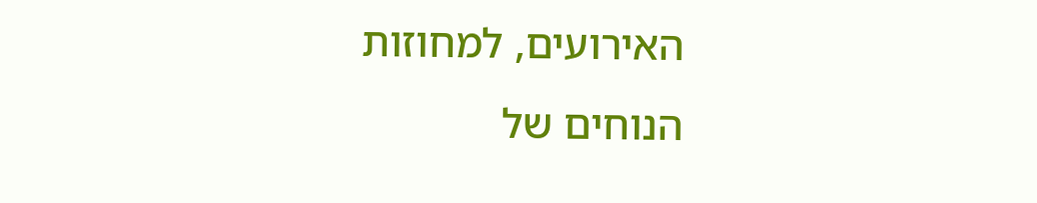האירועים, למחוזות הנוחים של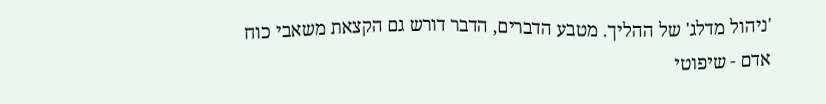'ניהול מדלג' של ההליך. מטבע הדברים, הדבר דורש גם הקצאת משאבי כוח אדם - שיפוטי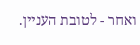ואחר - לטובת העניין.